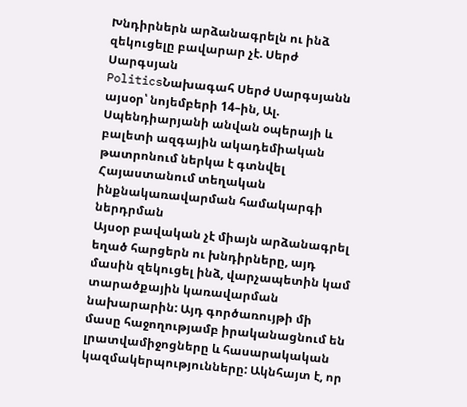Խնդիրներն արձանագրելն ու ինձ զեկուցելը բավարար չէ. Սերժ Սարգսյան
PoliticsՆախագահ Սերժ Սարգսյանն այսօր՝ նոյեմբերի 14–ին, Ալ. Սպենդիարյանի անվան օպերայի և բալետի ազգային ակադեմիական թատրոնում ներկա է գտնվել Հայաստանում տեղական ինքնակառավարման համակարգի ներդրման
Այսօր բավական չէ միայն արձանագրել եղած հարցերն ու խնդիրները, այդ մասին զեկուցել ինձ, վարչապետին կամ տարածքային կառավարման նախարարին: Այդ գործառույթի մի մասը հաջողությամբ իրականացնում են լրատվամիջոցները և հասարակական կազմակերպությունները: Ակնհայտ է, որ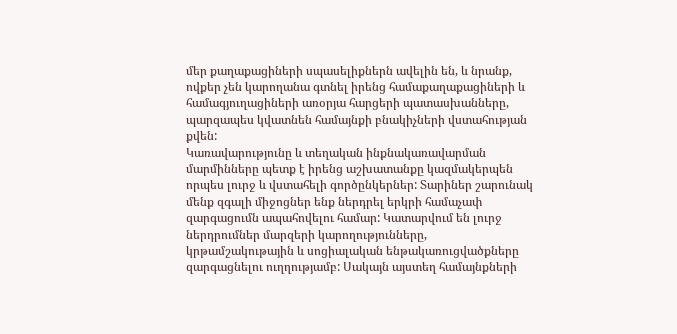մեր քաղաքացիների սպասելիքներն ավելին են, և նրանք, ովքեր չեն կարողանա գտնել իրենց համաքաղաքացիների և համագյուղացիների առօրյա հարցերի պատասխանները, պարզապես կվատնեն համայնքի բնակիչների վստահության քվեն:
Կառավարությունը և տեղական ինքնակառավարման մարմինները պետք է իրենց աշխատանքը կազմակերպեն որպես լուրջ և վստահելի գործընկերներ: Տարիներ շարունակ մենք զգալի միջոցներ ենք ներդրել երկրի համաչափ զարգացումն ապահովելու համար: Կատարվում են լուրջ ներդրումներ մարզերի կարողությունները, կրթամշակութային և սոցիալական ենթակառուցվածքները զարգացնելու ուղղությամբ: Սակայն այստեղ համայնքների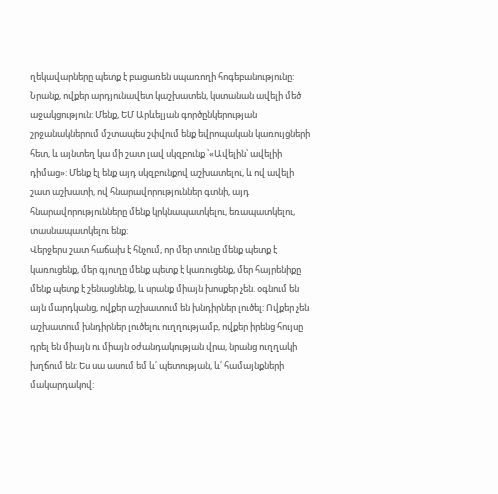ղեկավարները պետք է բացառեն սպառողի հոգեբանությունը: Նրանք, ովքեր արդյունավետ կաշխատեն, կստանան ավելի մեծ աջակցություն: Մենք, ԵՄ Արևելյան գործընկերության շրջանակներում մշտապես շփվում ենք եվրոպական կառույցների հետ, և այնտեղ կա մի շատ լավ սկզբունք ՝«Ավելին՝ ավելիի դիմաց»: Մենք էլ ենք այդ սկզբունքով աշխատելու, և ով ավելի շատ աշխատի, ով հնարավորություններ գտնի, այդ հնարավորությունները մենք կրկնապատկելու, եռապատկելու, տասնապատկելու ենք:
Վերջերս շատ հաճախ է հնչում, որ մեր տունը մենք պետք է կառուցենք, մեր գյուղը մենք պետք է կառուցենք, մեր հայրենիքը մենք պետք է շենացնենք, և սրանք միայն խոսքեր չեն. օգնում են այն մարդկանց, ովքեր աշխատում են խնդիրներ լուծել: Ովքեր չեն աշխատում խնդիրներ լուծելու ուղղությամբ, ովքեր իրենց հույսը դրել են միայն ու միայն օժանդակության վրա, նրանց ուղղակի խղճում են: Ես սա ասում եմ և՛ պետության, և՛ համայնքների մակարդակով: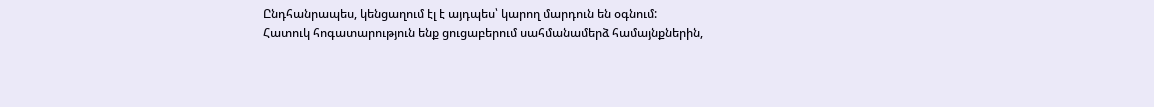Ընդհանրապես, կենցաղում էլ է այդպես՝ կարող մարդուն են օգնում:
Հատուկ հոգատարություն ենք ցուցաբերում սահմանամերձ համայնքներին,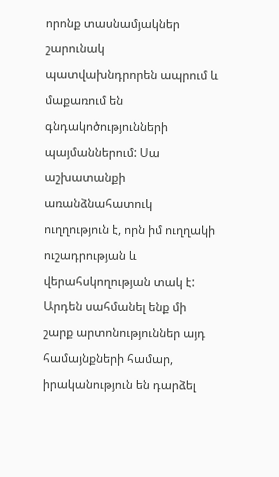որոնք տասնամյակներ շարունակ պատվախնդրորեն ապրում և մաքառում են գնդակոծությունների պայմաններում: Սա աշխատանքի առանձնահատուկ ուղղություն է, որն իմ ուղղակի ուշադրության և վերահսկողության տակ է: Արդեն սահմանել ենք մի շարք արտոնություններ այդ համայնքների համար, իրականություն են դարձել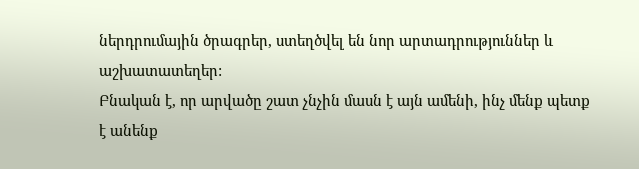ներդրումային ծրագրեր, ստեղծվել են նոր արտադրություններ և աշխատատեղեր:
Բնական է, որ արվածը շատ չնչին մասն է այն ամենի, ինչ մենք պետք է անենք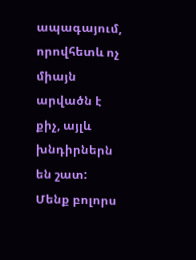ապագայում, որովհետև ոչ միայն արվածն է քիչ, այլև խնդիրներն են շատ: Մենք բոլորս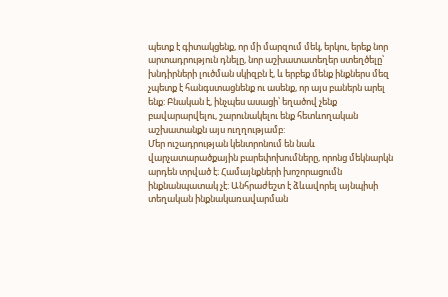պետք է գիտակցենք, որ մի մարզում մեկ, երկու, երեք նոր արտադրություն դնելը, նոր աշխատատեղեր ստեղծելը՝ խնդիրների լուծման սկիզբն է, և երբեք մենք ինքներս մեզ չպետք է հանգստացնենք ու ասենք, որ այս բաներն արել ենք: Բնական է, ինչպես ասացի՝ եղածով չենք բավարարվելու, շարունակելու ենք հետևողական աշխատանքն այս ուղղությամբ:
Մեր ուշադրության կենտրոնում են նաև վարչատարածքային բարեփոխումները, որոնց մեկնարկն արդեն տրված է։ Համայնքների խոշորացումն ինքնանպատակ չէ: Անհրաժեշտ է ձևավորել այնպիսի տեղական ինքնակառավարման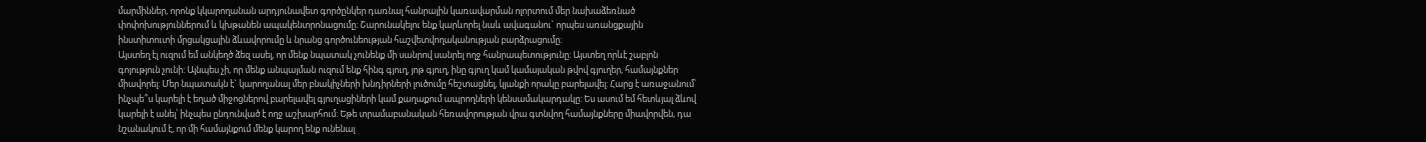մարմիններ, որոնք կկարողանան արդյունավետ գործընկեր դառնալ հանրային կառավարման ոլորտում մեր նախաձեռնած փոփոխություններում և կխթանեն ապակենտրոնացումը։ Շարունակելու ենք կարևորել նաև ավագանու` որպես առանցքային ինստիտուտի մրցակցային ձևավորումը և նրանց գործունեության հաշվետվողականության բարձրացումը։
Այստեղ էլ ուզում եմ անկեղծ ձեզ ասել, որ մենք նպատակ չունենք մի սանրով սանրել ողջ հանրապետությունը: Այստեղ որևէ շաբլոն գոյություն չունի: Այնպես չի, որ մենք անպայման ուզում ենք հինգ գյուղ, յոթ գյուղ, ինը գյուղ կամ կամայական թվով գյուղեր, համայնքներ միավորել: Մեր նպատակն է` կարողանալ մեր բնակիչների խնդիրների լուծումը հեշտացնել, կյանքի որակը բարելավել: Հարց է առաջանում՝ ինչպե՞ս կարելի է եղած միջոցներով բարելավել գյուղացիների կամ քաղաքում ապրողների կենսամակարդակը: Ես ասում եմ հետևյալ ձևով կարելի է անել՝ ինչպես ընդունված է ողջ աշխարհում: Եթե տրամաբանական հեռավորության վրա գտնվող համայնքները միավորվեն, դա նշանակում է, որ մի համայնքում մենք կարող ենք ունենալ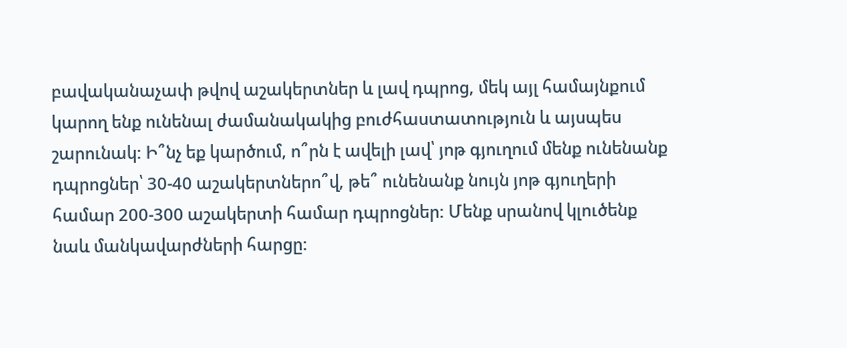բավականաչափ թվով աշակերտներ և լավ դպրոց, մեկ այլ համայնքում կարող ենք ունենալ ժամանակակից բուժհաստատություն և այսպես շարունակ: Ի՞նչ եք կարծում, ո՞րն է ավելի լավ՝ յոթ գյուղում մենք ունենանք դպրոցներ՝ 30-40 աշակերտներո՞վ, թե՞ ունենանք նույն յոթ գյուղերի համար 200-300 աշակերտի համար դպրոցներ: Մենք սրանով կլուծենք նաև մանկավարժների հարցը: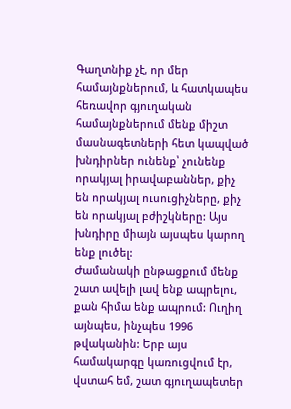Գաղտնիք չէ, որ մեր համայնքներում, և հատկապես հեռավոր գյուղական համայնքներում մենք միշտ մասնագետների հետ կապված խնդիրներ ունենք՝ չունենք որակյալ իրավաբաններ, քիչ են որակյալ ուսուցիչները, քիչ են որակյալ բժիշկները: Այս խնդիրը միայն այսպես կարող ենք լուծել:
Ժամանակի ընթացքում մենք շատ ավելի լավ ենք ապրելու, քան հիմա ենք ապրում: Ուղիղ այնպես, ինչպես 1996 թվականին: Երբ այս համակարգը կառուցվում էր, վստահ եմ, շատ գյուղապետեր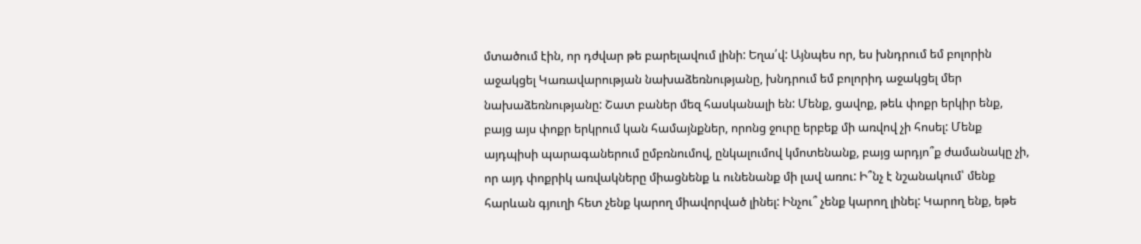մտածում էին, որ դժվար թե բարելավում լինի: Եղա՛վ: Այնպես որ, ես խնդրում եմ բոլորին աջակցել Կառավարության նախաձեռնությանը, խնդրում եմ բոլորիդ աջակցել մեր նախաձեռնությանը: Շատ բաներ մեզ հասկանալի են: Մենք, ցավոք, թեև փոքր երկիր ենք, բայց այս փոքր երկրում կան համայնքներ, որոնց ջուրը երբեք մի առվով չի հոսել: Մենք այդպիսի պարագաներում ըմբռնումով, ընկալումով կմոտենանք, բայց արդյո՞ք ժամանակը չի, որ այդ փոքրիկ առվակները միացնենք և ունենանք մի լավ առու: Ի՞նչ է նշանակում՝ մենք հարևան գյուղի հետ չենք կարող միավորված լինել: Ինչու՞ չենք կարող լինել: Կարող ենք, եթե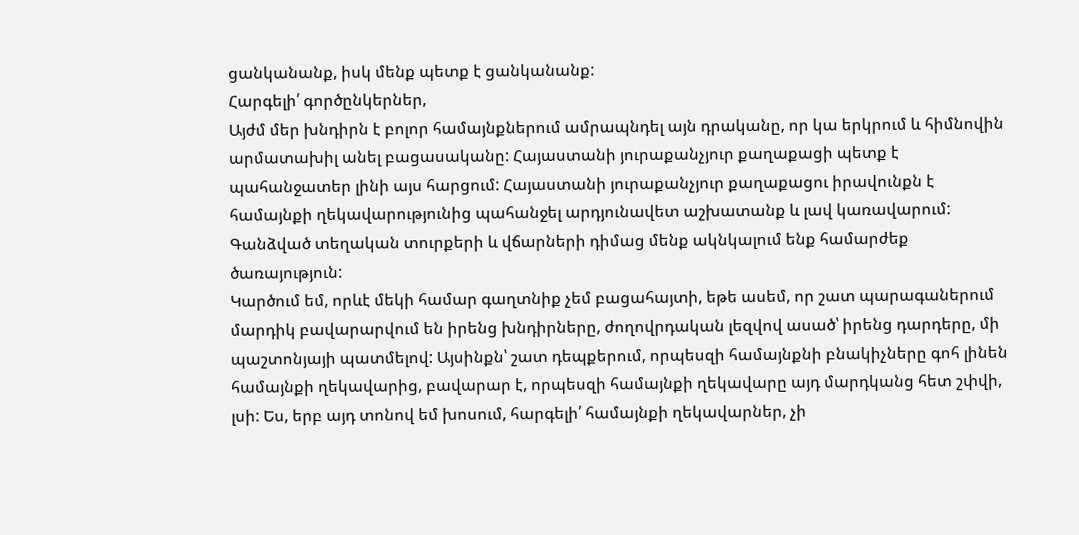ցանկանանք, իսկ մենք պետք է ցանկանանք:
Հարգելի՛ գործընկերներ,
Այժմ մեր խնդիրն է բոլոր համայնքներում ամրապնդել այն դրականը, որ կա երկրում և հիմնովին արմատախիլ անել բացասականը: Հայաստանի յուրաքանչյուր քաղաքացի պետք է պահանջատեր լինի այս հարցում: Հայաստանի յուրաքանչյուր քաղաքացու իրավունքն է համայնքի ղեկավարությունից պահանջել արդյունավետ աշխատանք և լավ կառավարում: Գանձված տեղական տուրքերի և վճարների դիմաց մենք ակնկալում ենք համարժեք ծառայություն:
Կարծում եմ, որևէ մեկի համար գաղտնիք չեմ բացահայտի, եթե ասեմ, որ շատ պարագաներում մարդիկ բավարարվում են իրենց խնդիրները, ժողովրդական լեզվով ասած՝ իրենց դարդերը, մի պաշտոնյայի պատմելով: Այսինքն՝ շատ դեպքերում, որպեսզի համայնքնի բնակիչները գոհ լինեն համայնքի ղեկավարից, բավարար է, որպեսզի համայնքի ղեկավարը այդ մարդկանց հետ շփվի, լսի: Ես, երբ այդ տոնով եմ խոսում, հարգելի՛ համայնքի ղեկավարներ, չի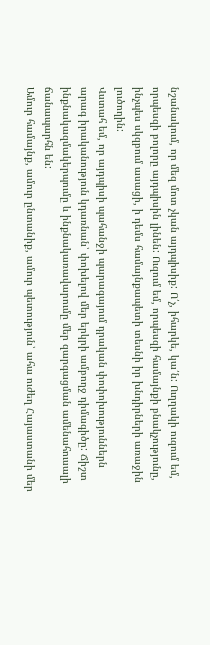նշանակում, որ մեզ մոտ չկան այդպիսիք: Ո՛չ, իհարկե, կա՛ն: Ուղղակի ուզում եմ, որպեսզի բոլորը այդպիսին լինեն: Ուզում եմ, որպեսզի համայնքի բնակչությունը, ինչպես սկզբում ասացի, ի դեմս համայնքապետի տեսնի իր խնդիրների առաջին լուծողին:
Վստահ եմ, որ այդպիսի պահանջի պարագայում դրական փոփոխություններն արագ իրականություն կդառնան՝ փոխելով մեր երկրի ամբողջ դիմագիծը: Ճիշտ ինքնակազմակերպումը և ինքնակառավարումը մեր զարգացման ամենահուսալի ճանապարհն են:
Ամուր համայնք, ամուր ընտանիք, ամուր պետություն՝ ահա ուժեղ Հայաստանի մեր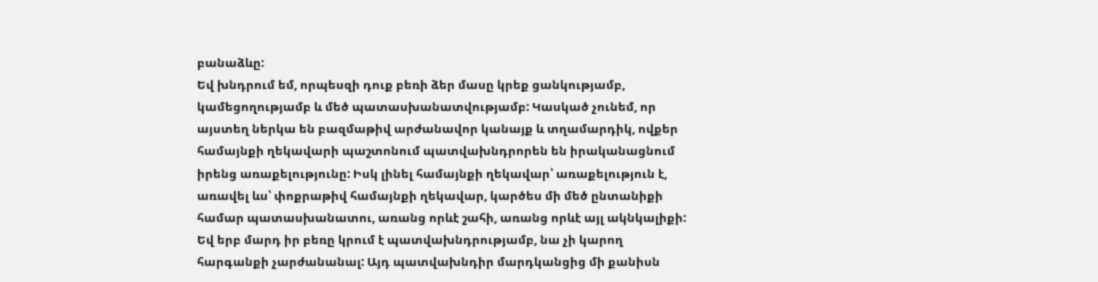բանաձևը:
Եվ խնդրում եմ, որպեսզի դուք բեռի ձեր մասը կրեք ցանկությամբ, կամեցողությամբ և մեծ պատասխանատվությամբ: Կասկած չունեմ, որ այստեղ ներկա են բազմաթիվ արժանավոր կանայք և տղամարդիկ, ովքեր համայնքի ղեկավարի պաշտոնում պատվախնդրորեն են իրականացնում իրենց առաքելությունը: Իսկ լինել համայնքի ղեկավար՝ առաքելություն է, առավել ևս՝ փոքրաթիվ համայնքի ղեկավար, կարծես մի մեծ ընտանիքի համար պատասխանատու, առանց որևէ շահի, առանց որևէ այլ ակնկալիքի: Եվ երբ մարդ իր բեռը կրում է պատվախնդրությամբ, նա չի կարող հարգանքի չարժանանալ: Այդ պատվախնդիր մարդկանցից մի քանիսն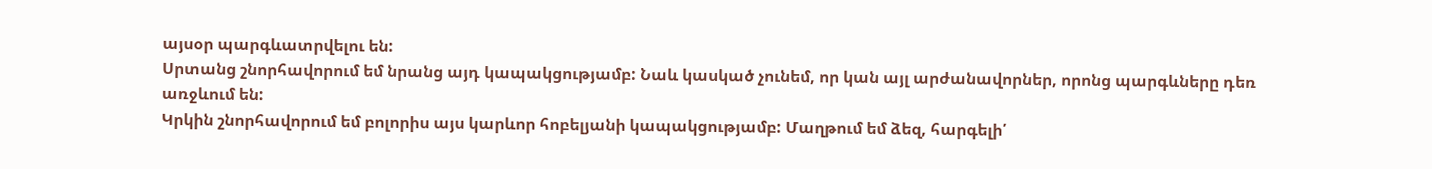այսօր պարգևատրվելու են:
Սրտանց շնորհավորում եմ նրանց այդ կապակցությամբ: Նաև կասկած չունեմ, որ կան այլ արժանավորներ, որոնց պարգևները դեռ առջևում են:
Կրկին շնորհավորում եմ բոլորիս այս կարևոր հոբելյանի կապակցությամբ: Մաղթում եմ ձեզ, հարգելի՛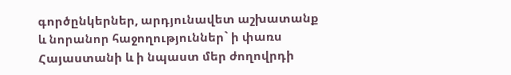գործընկերներ, արդյունավետ աշխատանք և նորանոր հաջողություններ` ի փառս Հայաստանի և ի նպաստ մեր ժողովրդի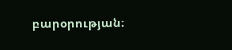բարօրության։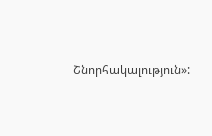Շնորհակալություն»: